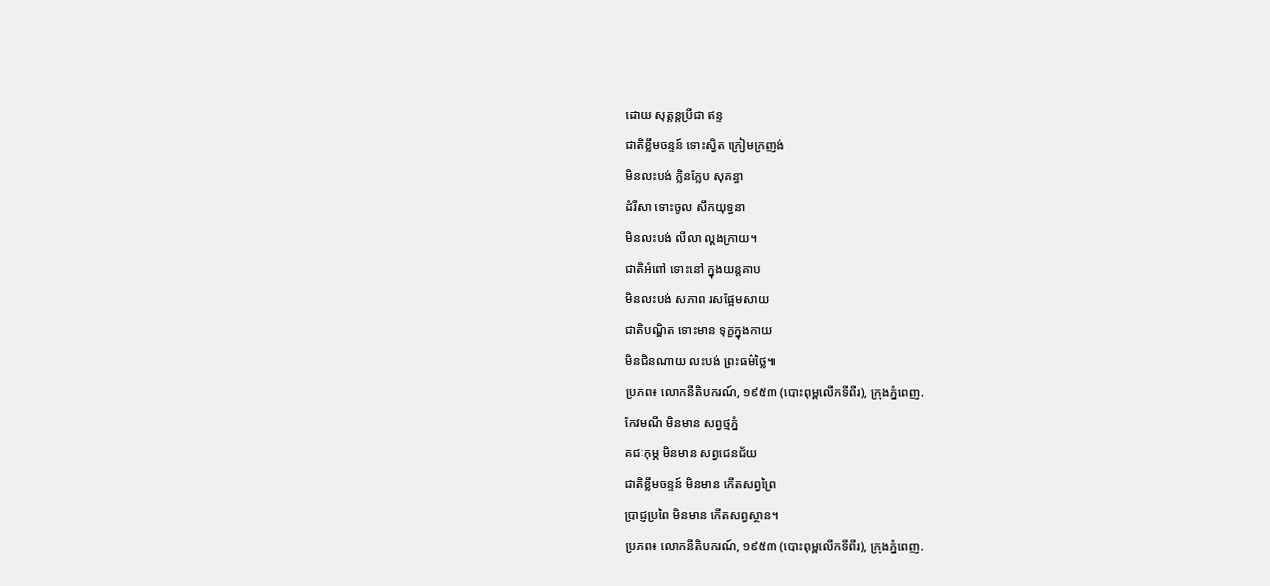ដោយ សុត្តន្តប្រីជា ឥន្ទ
ជាតិខ្លឹមចន្ទន៍ ទោះស្វិត ក្រៀមក្រញង់
មិនលះបង់ ក្លិនក្លែប សុគន្ធា
ដំរីសា ទោះចូល សឹកយុទ្ធនា
មិនលះបង់ លីលា ល្គងក្រាយ។
ជាតិអំពៅ ទោះនៅ ក្នុងយន្តគាប
មិនលះបង់ សភាព រសផ្អែមសាយ
ជាតិបណ្ឌិត ទោះមាន ទុក្ខក្នុងកាយ
មិនជិនណាយ លះបង់ ព្រះធម៌ថ្លៃ៕
ប្រភព៖ លោកនីតិបករណ៍, ១៩៥៣ (បោះពុម្ពលើកទីពីរ), ក្រុងភ្នំពេញ.
កែវមណី មិនមាន សព្វថ្មភ្នំ
គជៈកុម្ភ មិនមាន សព្វជេនជ័យ
ជាតិខ្លឹមចន្ទន៍ មិនមាន កើតសព្វព្រៃ
ប្រាជ្ញប្រពៃ មិនមាន កើតសព្វស្ថាន។
ប្រភព៖ លោកនីតិបករណ៍, ១៩៥៣ (បោះពុម្ពលើកទីពីរ), ក្រុងភ្នំពេញ.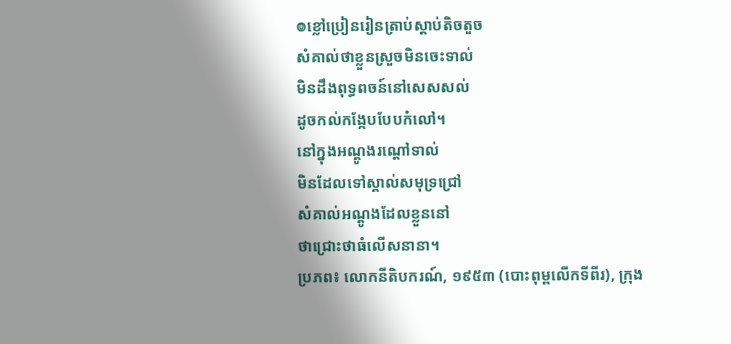៙ខ្លៅប្រៀនរៀនត្រាប់ស្តាប់តិចតួច
សំគាល់ថាខ្លួនស្រួចមិនចេះទាល់
មិនដឹងពុទ្ធពចន៍នៅសេសសល់
ដូចកល់កង្កែបបែបកំលៅ។
នៅក្នុងអណ្តូងរណ្តៅទាល់
មិនដែលទៅស្គាល់សមុទ្រជ្រៅ
សំគាល់អណ្តូងដែលខ្លួននៅ
ថាជ្រោះថាធំលើសនានា។
ប្រភព៖ លោកនីតិបករណ៍, ១៩៥៣ (បោះពុម្ពលើកទីពីរ), ក្រុង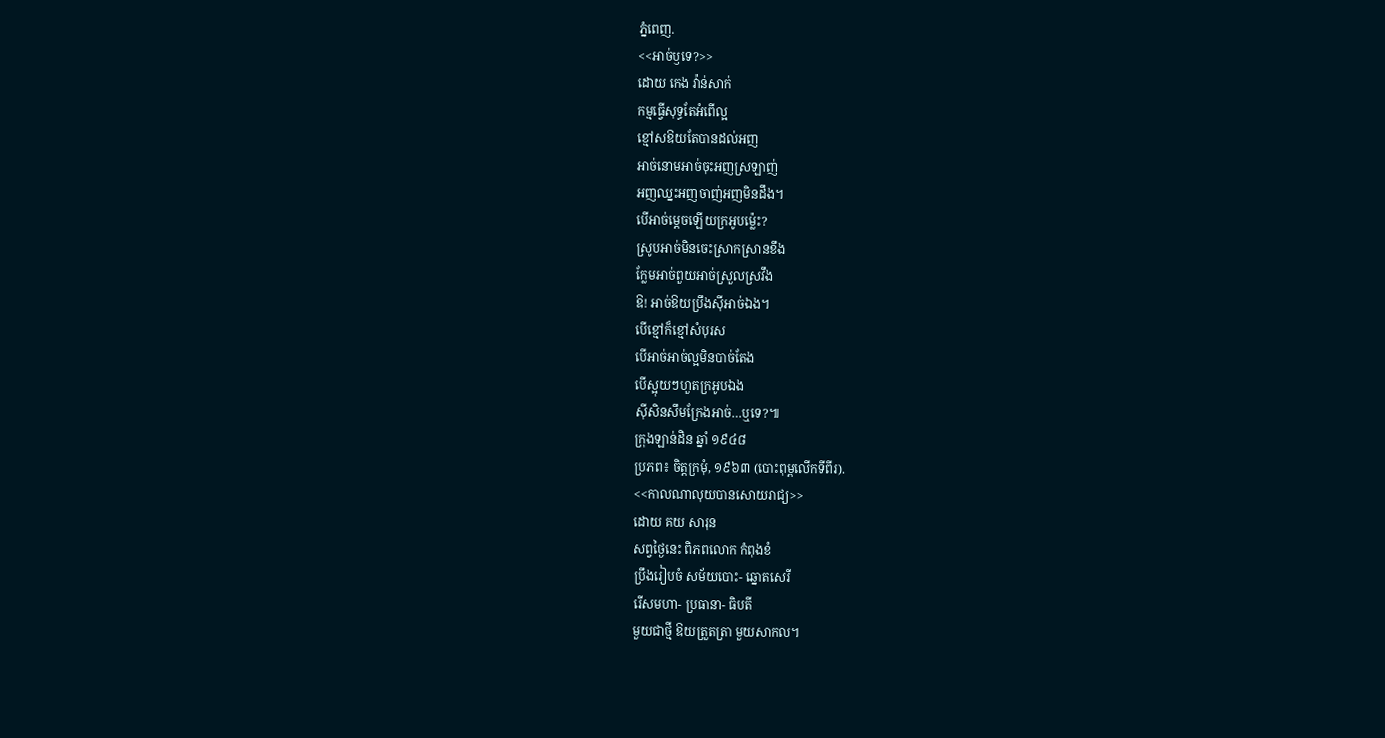ភ្នំពេញ.
<<អាច់ឫទេ?>>
ដោយ កេង វ៉ាន់សាក់
កម្មធ្វើសុទ្ធតែអំពើល្អ
ខ្មៅសឱយតែបានដល់អញ
អាច់នោមអាច់ចុះអញស្រឡាញ់
អញឈ្នះអញចាញ់អញមិនដឹង។
បើអាច់ម្តេចឡើយក្រអូបម្ល៉េះ?
ស្រូបអាច់មិនចេះស្រាកស្រានខឹង
ក្លែមអាច់ពួយអាច់ស្រួលស្រវឹង
ឱ! អាច់ឱយប្រឹងស៊ីអាច់ឯង។
បើខ្មៅក៏ខ្មៅសំបុរស
បើអាច់អាច់ល្អមិនបាច់តែង
បើស្អុយៗហួតក្រអូបឯង
ស៊ីសិនសឹមក្រែងអាច់…ឬទេ?៕
ក្រុងឡាន់ដិន ឆ្នាំ ១៩៤៨
ប្រភព៖ ចិត្តក្រមុំ, ១៩៦៣ (បោះពុម្ពលើកទីពីរ).
<<កាលណាលុយបានសោយរាជ្យ>>
ដោយ គយ សារុន
សព្វថ្ងៃនេះ ពិភពលោក កំពុងខំ
ប្រឹងរៀបចំ សម័យបោះ- ឆ្នោតសេរី
រើសមហា- ប្រធានា- ធិបតី
មួយជាថ្មី ឱយត្រួតត្រា មួយសាកល។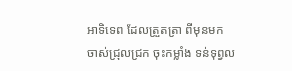អាទិទេព ដែលត្រួតត្រា ពីមុនមក
ចាស់ជ្រុលជ្រក ចុះកម្លាំង ទន់ទុព្វល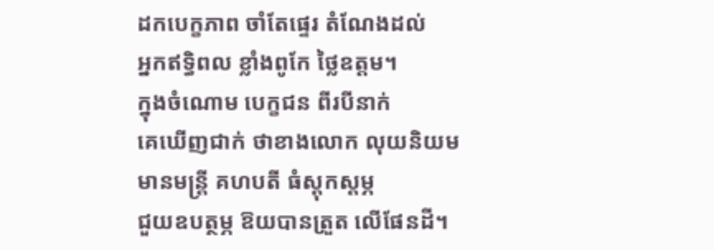ដកបេក្ខភាព ចាំតែផ្ទេរ តំណែងដល់
អ្នកឥទ្ធិពល ខ្លាំងពូកែ ថ្លៃឧត្តម។
ក្នុងចំណោម បេក្ខជន ពីរបីនាក់
គេឃើញជាក់ ថាខាងលោក លុយនិយម
មានមន្ត្រី គហបតី ធំស្តុកស្តម្ភ
ជួយឧបត្ថម្ភ ឱយបានត្រួត លើផែនដី។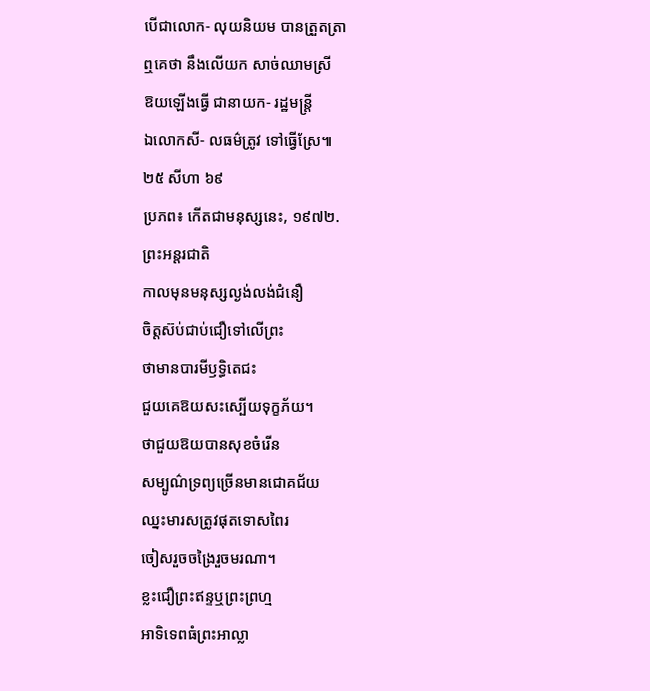បើជាលោក- លុយនិយម បានត្រួតត្រា
ឮគេថា នឹងលើយក សាច់ឈាមស្រី
ឱយឡើងធ្វើ ជានាយក- រដ្ឋមន្ត្រី
ឯលោកសី- លធម៌ត្រូវ ទៅធ្វើស្រែ៕
២៥ សីហា ៦៩
ប្រភព៖ កើតជាមនុស្សនេះ, ១៩៧២.
ព្រះអន្តរជាតិ
កាលមុនមនុស្សល្ងង់លង់ជំនឿ
ចិត្តស៊ប់ជាប់ជឿទៅលើព្រះ
ថាមានបារមីឫទ្ធិតេជះ
ជួយគេឱយសះស្បើយទុក្ខភ័យ។
ថាជួយឱយបានសុខចំរើន
សម្បូណ៌ទ្រព្យច្រើនមានជោគជ័យ
ឈ្នះមារសត្រូវផុតទោសពៃរ
ចៀសរួចចង្រៃរួចមរណា។
ខ្លះជឿព្រះឥន្ទឬព្រះព្រហ្ម
អាទិទេពធំព្រះអាល្លា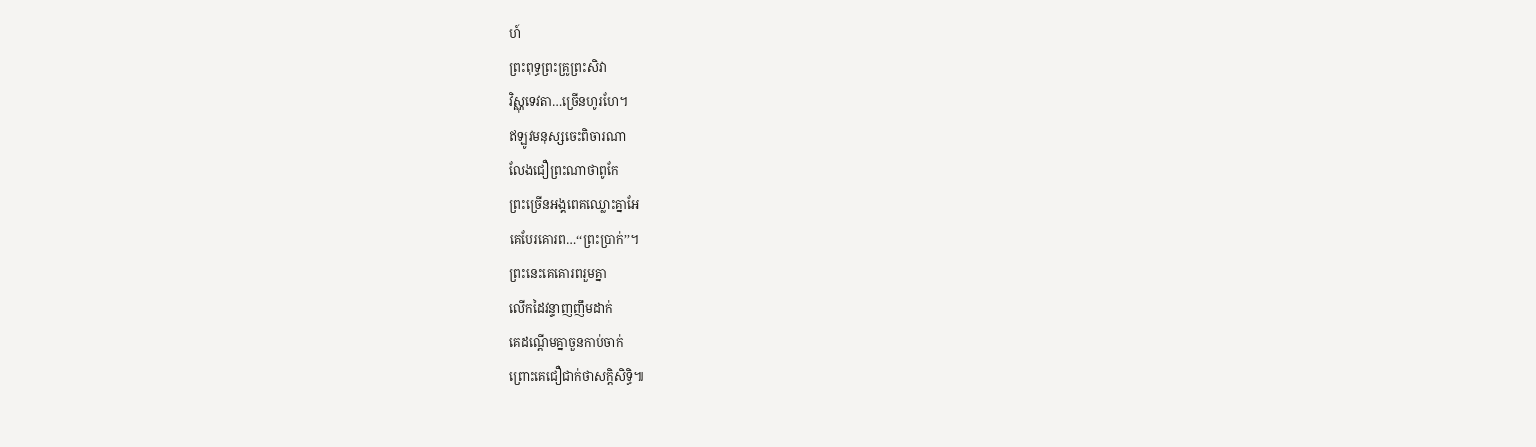ហ៍
ព្រះពុទ្ធព្រះគ្រូព្រះសិវា
វិស្ណុទេវតា…ច្រើនហូរហែ។
ឥឡូវមនុស្សចេះពិចារណា
លែងជឿព្រះណាថាពូកែ
ព្រះច្រើនអង្គពេគឈ្លោះគ្នាអែ
គេបែរគោរព…‘‘ព្រះប្រាក់’’។
ព្រះនេះគេគោរពរួមគ្នា
លើកដៃវន្ទាញញឹមដាក់
គេដណ្តើមគ្នាចួនកាប់ចាក់
ព្រោះគេជឿជាក់ថាសក្តិសិទ្ធិ៕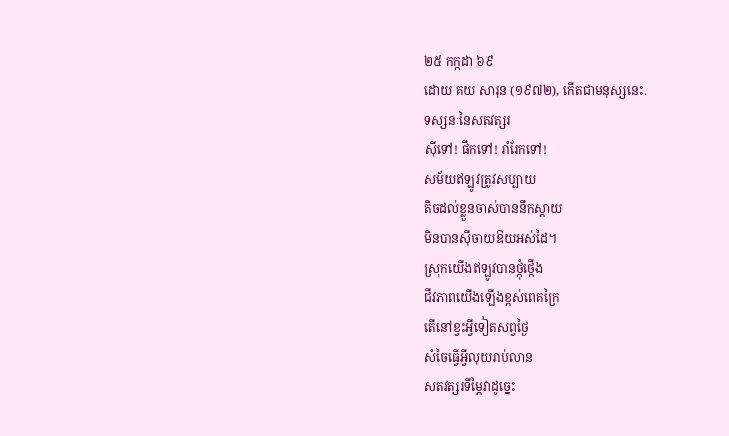២៥ កក្កដា ៦៩
ដោយ គយ សារុន (១៩៧២), កើតជាមនុស្សនេះ.
ទស្សនៈនៃសតវត្សរ
ស៊ីទៅ! ផឹកទៅ! រាំរែកទៅ!
សម័យឥឡូវត្រូវសប្បាយ
តិចដល់ខ្លួនចាស់បាននឹកស្តាយ
មិនបានស៊ីចាយឱយអស់ដៃ។
ស្រុកយើងឥឡូវបានថ្កុំថ្កើង
ជីវភាពយើងឡើងខ្ពស់ពេគក្រៃ
តើនៅខ្វះអ្វីទៀតសព្វថ្ងៃ
សំចៃធ្វើអ្វីលុយរាប់លាន
សតវត្សរទីម្ភៃវាដូច្នេះ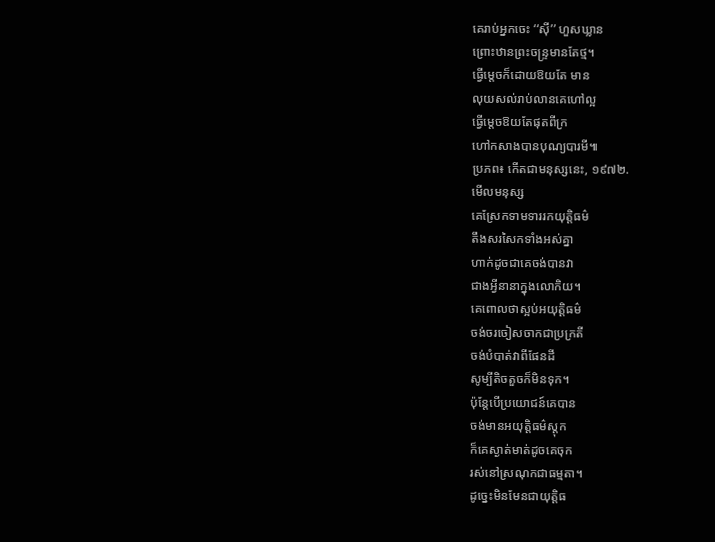គេរាប់អ្នកចេះ ‘‘ស៊ី’’ ហួសឃ្លាន
ព្រោះឋានព្រះចន្ទ្រមានតែថ្ម។
ធ្វើម្តេចក៏ដោយឱយតែ មាន
លុយសល់រាប់លានគេហៅល្អ
ធ្វើម្តេចឱយតែផុតពីក្រ
ហៅកសាងបានបុណ្យបារមី៕
ប្រភព៖ កើតជាមនុស្សនេះ, ១៩៧២.
មើលមនុស្ស
គេស្រែកទាមទាររកយុត្តិធម៌
តឹងសរសៃកទាំងអស់គ្នា
ហាក់ដូចជាគេចង់បានវា
ជាងអ្វីនានាក្នុងលោកិយ។
គេពោលថាស្អប់អយុត្តិធម៌
ចង់ចរចៀសចាកជាប្រក្រតី
ចង់បំបាត់វាពីផែនដី
សូម្បីតិចតួចក៏មិនទុក។
ប៉ុន្តែបើប្រយោជន៍គេបាន
ចង់មានអយុត្តិធម៌ស្តុក
ក៏គេស្ងាត់មាត់ដូចគេចុក
រស់នៅស្រណុកជាធម្មតា។
ដូច្នេះមិនមែនជាយុត្តិធ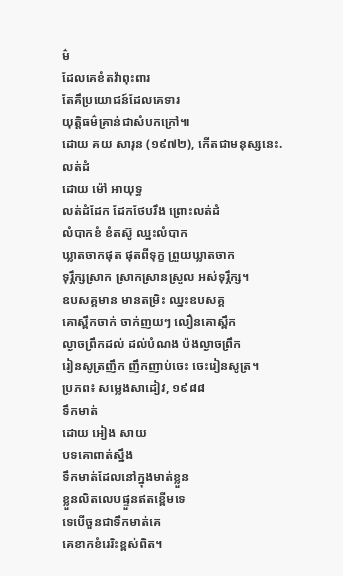ម៌
ដែលគេខំតវ៉ាពុះពារ
តែគឹប្រយោជន៍ដែលគេទារ
យុត្តិធម៌គ្រាន់ជាសំបកក្រៅ៕
ដោយ គយ សារុន (១៩៧២), កើតជាមនុស្សនេះ.
លត់ដំ
ដោយ ម៉ៅ អាយុទ្ធ
លត់ដំដែក ដែកថែបរឹង ព្រោះលត់ដំ
លំបាកខំ ខំតស៊ូ ឈ្នះលំបាក
ឃ្លាតចាកផុត ផុតពីទុក្ខ ព្រួយឃ្លាតចាក
ទុរ្ភឹក្សស្រាក ស្រាកស្រានស្រួល អស់ទុរ្ភឹក្ស។
ឧបសគ្គមាន មានតម្រិះ ឈ្នះឧបសគ្គ
គោស្ពឹកចាក់ ចាក់ញយៗ លឿនគោស្ពឹក
ល្ងាចព្រឹកដល់ ដល់បំណង ប៉ងល្ងាចព្រឹក
រៀនសូត្រញឹក ញឹកញាប់ចេះ ចេះរៀនសូត្រ។
ប្រភព៖ សម្លេងសាដៀវ, ១៩៨៨
ទឹកមាត់
ដោយ អៀង សាយ
បទគោពាត់ស្នឹង
ទឹកមាត់ដែលនៅក្នុងមាត់ខ្លួន
ខ្លួនលិតលេបផ្ទួនឥតខ្ពើមទេ
ទេបើចួនជាទឹកមាត់គេ
គេខាកខំរេរិះខ្ពស់ពិត។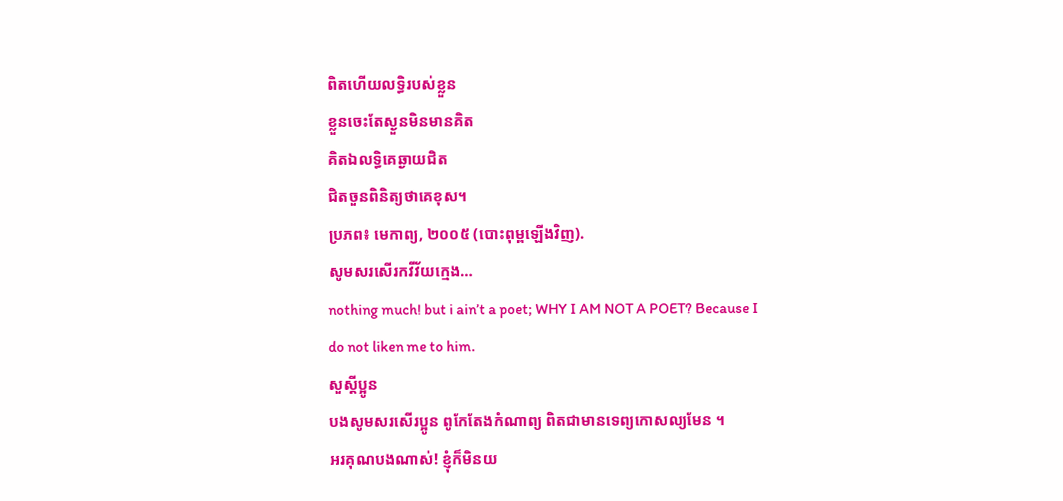ពិតហើយលទ្ធិរបស់ខ្លួន
ខ្លួនចេះតែស្ងួនមិនមានគិត
គិតឯលទ្ធិគេឆ្ងាយជិត
ជិតចួនពិនិត្យថាគេខុស។
ប្រភព៖ មេកាព្យ, ២០០៥ (បោះពុម្ពឡើងវិញ).
សូមសរសើរកវីវ័យក្មេង…
nothing much! but i ain’t a poet; WHY I AM NOT A POET? Because I do not liken me to him.
សួស្តីប្អូន
បងសូមសរសើរប្អូន ពូកែតែងកំណាព្យ ពិតជាមានទេព្យកោសល្យមែន ។
អរគុណបងណាស់! ខ្ញុំក៏មិនយ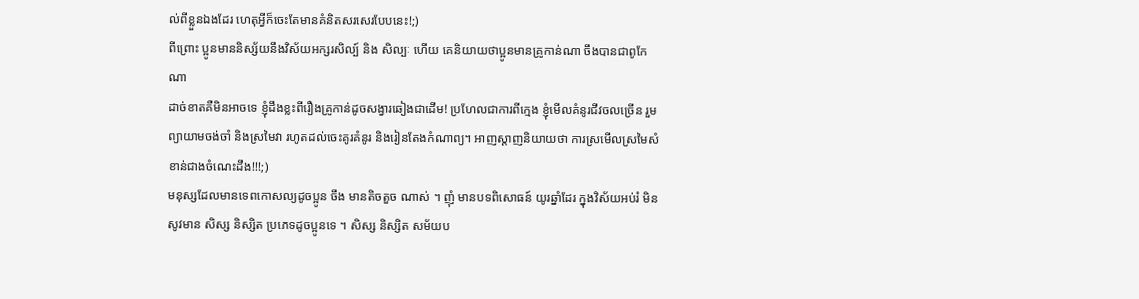ល់ពីខ្លួនឯងដែរ ហេតុអ្វីក៏ចេះតែមានគំនិតសរសេរបែបនេះ!;)
ពីព្រោះ ប្អូនមាននិស្ស័យនឹងវិស័យអក្សរសិល្ប៍ និង សិល្បៈ ហើយ គេនិយាយថាប្អូនមានគ្រូកាន់ណា ចឹងបានជាពូកែ ណា
ដាច់ខាតគឺមិនអាចទេ ខ្ញុំដឹងខ្លះពីរឿងគ្រូកាន់ដូចសង្វារឆៀងជាដើម! ប្រហែលជាការពីក្មេង ខ្ញុំមើលគំនូរជីវចលច្រើន រួមព្យាយាមចង់ចាំ និងស្រមៃវា រហូតដល់ចេះគូរគំនូរ និងរៀនតែងកំណាព្យ។ អាញស្តាញនិយាយថា ការស្រមើលស្រមៃសំខាន់ជាងចំណេះដឹង!!!;)
មនុស្សដែលមានទេពកោសល្យដូចប្អូន ចឹង មានតិចតួច ណាស់ ។ ញុំ មានបទពិសោធន៍ យូរឆ្នាំដែរ ក្នុងវិស័យអប់រំ មិនសូវមាន សិស្ស និស្សិត ប្រភេទដូចប្អូនទេ ។ សិស្ស និស្សិត សម័យប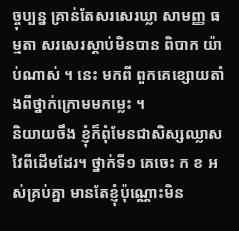ច្ចុប្បន្ន គ្រាន់តែសរសេរឃ្លា សាមញ្ញ ធម្មតា សរសេរស្តាប់មិនបាន ពិបាក យ៉ាប់ណាស់ ។ នេះ មកពី ពួកគេខ្សោយតាំងពីថ្នាក់ក្រោមមកម្លេះ ។
និយាយចឹង ខ្ញុំក៏ពុំមែនជាសិស្សឈ្លាសវៃពីដើមដែរ។ ថ្នាក់ទី១ គេចេះ ក ខ អស់គ្រប់គ្នា មានតែខ្ញុំប៉ុណ្ណោះមិន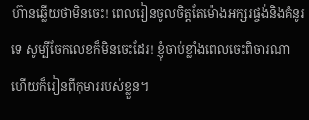ហ៊ានឆ្លើយថាមិនចេះ! ពេលរៀនចូលចិត្តតែម៉ោងអក្សរផ្ចង់និងគំនូរទេ សូម្បីចែកលេខក៏មិនចេះដែរ! ខ្ញុំចាប់ខ្លាំងពេលចេះពិចារណា ហើយក៏រៀនពីកុមាររបស់ខ្លួន។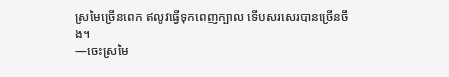ស្រមៃច្រើនពេក ឥលូវធ្វើទុកពេញក្បាល ទើបសរសេរបានច្រើនចឹង។
—ចេះស្រមៃ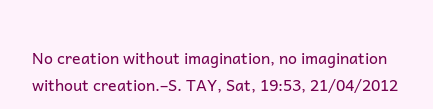No creation without imagination, no imagination without creation.–S. TAY, Sat, 19:53, 21/04/2012